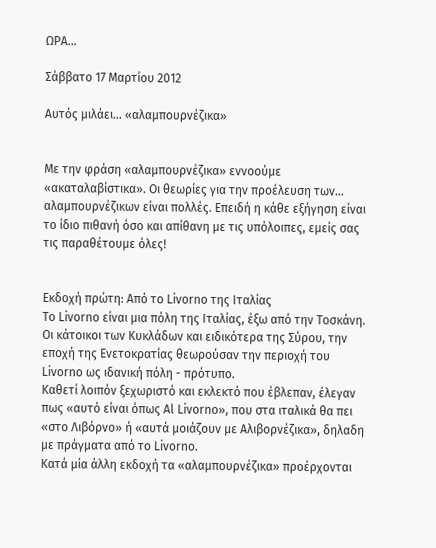ΩΡΑ...

Σάββατο 17 Μαρτίου 2012

Αυτός μιλάει... «αλαμπουρνέζικα»


Με την φράση «αλαμπουρνέζικα» εννοούμε «ακαταλαβίστικα». Οι θεωρίες για την προέλευση των… αλαμπουρνέζικων είναι πολλές. Επειδή η κάθε εξήγηση είναι το ίδιο πιθανή όσο και απίθανη με τις υπόλοιπες, εμείς σας τις παραθέτουμε όλες!


Εκδοχή πρώτη: Από το Livorno της Ιταλίας
Το Livorno είναι μια πόλη της Ιταλίας, έξω από την Τοσκάνη. Οι κάτοικοι των Κυκλάδων και ειδικότερα της Σύρου, την εποχή της Ενετοκρατίας θεωρούσαν την περιοχή του Livorno ως ιδανική πόλη - πρότυπο.
Καθετί λοιπόν ξεχωριστό και εκλεκτό που έβλεπαν, έλεγαν πως «αυτό είναι όπως Al Livorno», που στα ιταλικά θα πει «στο Λιβόρνο» ή «αυτά μοιάζουν με Αλιβορνέζικα», δηλαδη με πράγματα από το Livorno.
Κατά μία άλλη εκδοχή τα «αλαμπουρνέζικα» προέρχονται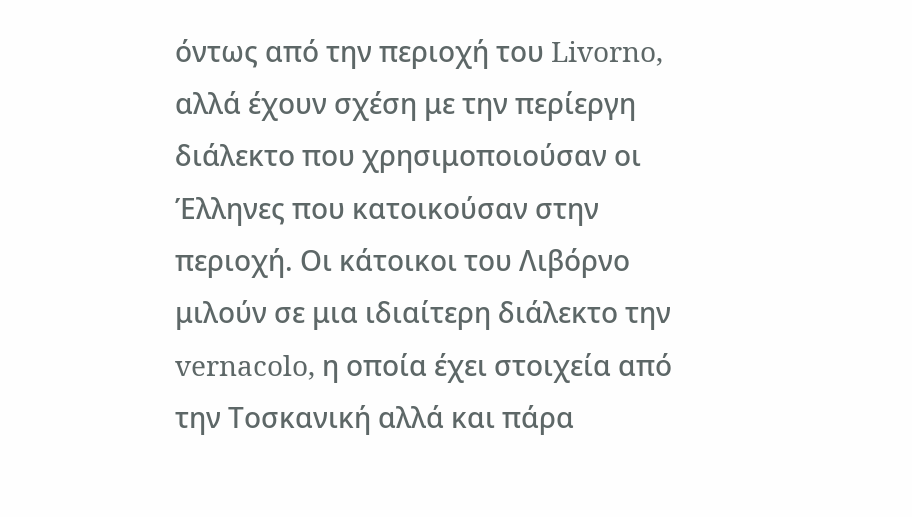όντως από την περιοχή του Livorno, αλλά έχουν σχέση με την περίεργη διάλεκτο που χρησιμοποιούσαν οι Έλληνες που κατοικούσαν στην περιοχή. Οι κάτοικοι του Λιβόρνο μιλούν σε μια ιδιαίτερη διάλεκτο την vernacolo, η οποία έχει στοιχεία από την Τοσκανική αλλά και πάρα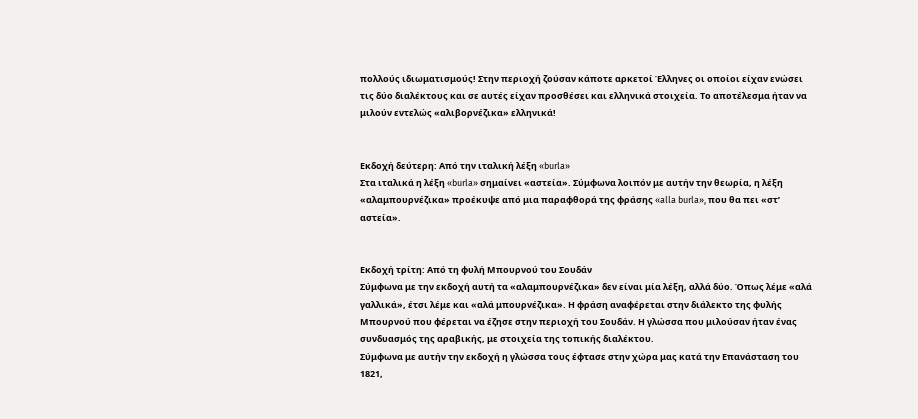πολλούς ιδιωματισμούς! Στην περιοχή ζούσαν κάποτε αρκετοί Έλληνες οι οποίοι είχαν ενώσει τις δύο διαλέκτους και σε αυτές είχαν προσθέσει και ελληνικά στοιχεία. Το αποτέλεσμα ήταν να μιλούν εντελώς «αλιβορνέζικα» ελληνικά!


Εκδοχή δεύτερη: Από την ιταλική λέξη «burla»
Στα ιταλικά η λέξη «burla» σημαίνει «αστεία». Σύμφωνα λοιπόν με αυτήν την θεωρία, η λέξη «αλαμπουρνέζικα» προέκυψε από μια παραφθορά της φράσης «alla burla», που θα πει «στ’ αστεία».


Εκδοχή τρίτη: Από τη φυλή Μπουρνού του Σουδάν
Σύμφωνα με την εκδοχή αυτή τα «αλαμπουρνέζικα» δεν είναι μία λέξη, αλλά δύο. Όπως λέμε «αλά γαλλικά», έτσι λέμε και «αλά μπουρνέζικα». Η φράση αναφέρεται στην διάλεκτο της φυλής Μπουρνού που φέρεται να έζησε στην περιοχή του Σουδάν. Η γλώσσα που μιλούσαν ήταν ένας συνδυασμός της αραβικής, με στοιχεία της τοπικής διαλέκτου.
Σύμφωνα με αυτήν την εκδοχή η γλώσσα τους έφτασε στην χώρα μας κατά την Επανάσταση του 1821,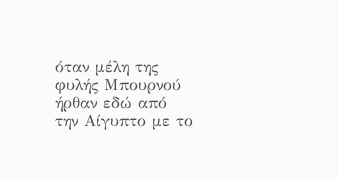όταν μέλη της φυλής Μπουρνού ήρθαν εδώ από την Αίγυπτο με το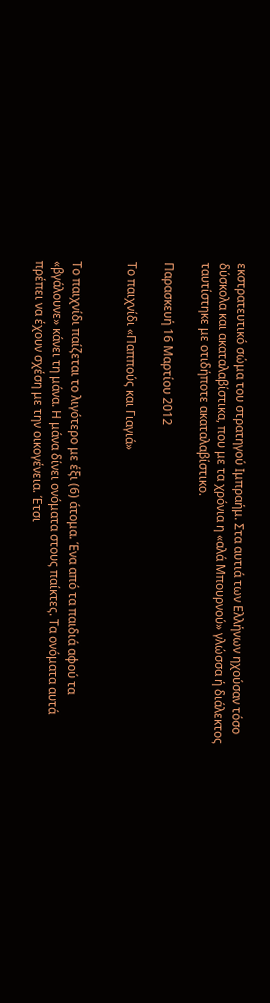εκστρατευτικό σώμα του στρατηγού Ιμπραήμ. Στα αυτιά των Ελλήνων ηχούσαν τόσο δύσκολα και ακαταλαβίστικα, που με τα χρόνια η «αλά Μπουρνού» γλώσσα ή διάλεκτος ταυτίστηκε με οτιδήποτε ακαταλαβίστικο.

Παρασκευή 16 Μαρτίου 2012

Το παιχνίδι «Παππούς και Γιαγιά»


Το παιχνίδι παίζεται το λιγότερο με έξι (6) άτομα. Ένα από τα παιδιά αφού τα «βγάλουνε» κάνει τη μάνα. Η μάνα δίνει ονόματα στους παίκτες. Τα ονόματα αυτά πρέπει να έχουν σχέση με την οικογένεια. Έτσι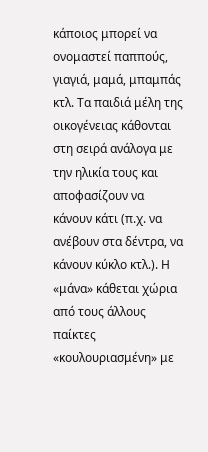κάποιος μπορεί να ονομαστεί παππούς, γιαγιά, μαμά, μπαμπάς κτλ. Τα παιδιά μέλη της οικογένειας κάθονται στη σειρά ανάλογα με την ηλικία τους και αποφασίζουν να κάνουν κάτι (π.χ. να ανέβουν στα δέντρα, να κάνουν κύκλο κτλ.). Η «μάνα» κάθεται χώρια από τους άλλους παίκτες «κουλουριασμένη» με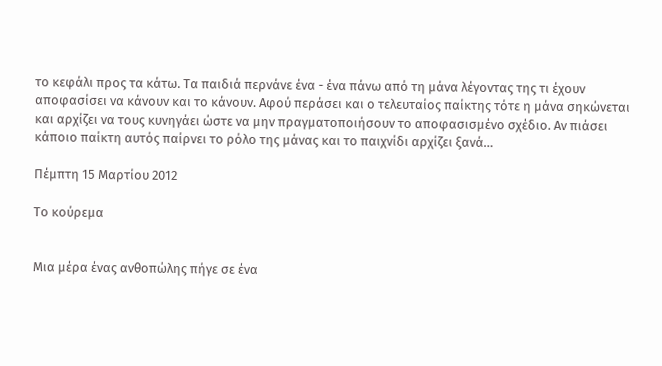το κεφάλι προς τα κάτω. Τα παιδιά περνάνε ένα - ένα πάνω από τη μάνα λέγοντας της τι έχουν αποφασίσει να κάνουν και το κάνουν. Αφού περάσει και ο τελευταίος παίκτης τότε η μάνα σηκώνεται και αρχίζει να τους κυνηγάει ώστε να μην πραγματοποιήσουν το αποφασισμένο σχέδιο. Αν πιάσει κάποιο παίκτη αυτός παίρνει το ρόλο της μάνας και το παιχνίδι αρχίζει ξανά…

Πέμπτη 15 Μαρτίου 2012

Το κούρεμα


Μια μέρα ένας ανθοπώλης πήγε σε ένα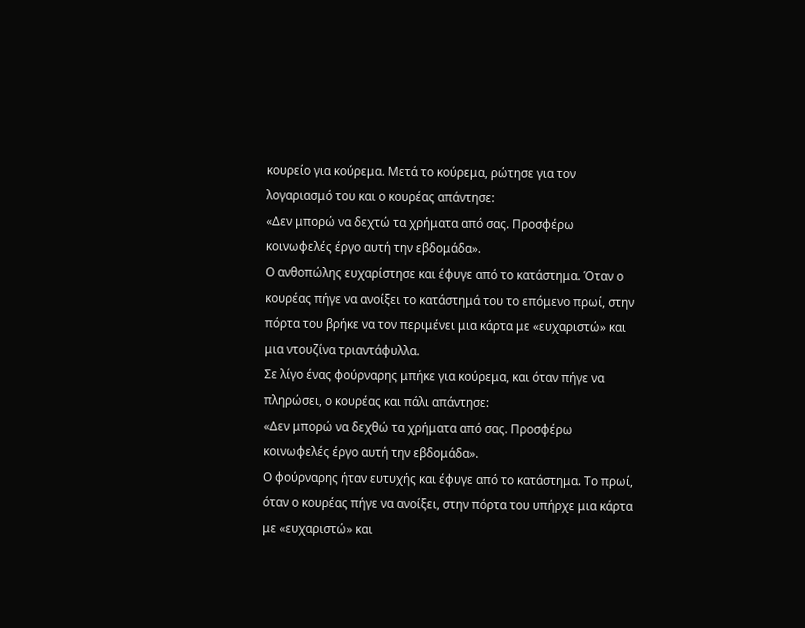κουρείο για κούρεμα. Μετά το κούρεμα, ρώτησε για τον λογαριασμό του και ο κουρέας απάντησε:
«Δεν μπορώ να δεχτώ τα χρήματα από σας. Προσφέρω κοινωφελές έργο αυτή την εβδομάδα».
Ο ανθοπώλης ευχαρίστησε και έφυγε από το κατάστημα. Όταν ο κουρέας πήγε να ανοίξει το κατάστημά του το επόμενο πρωί, στην πόρτα του βρήκε να τον περιμένει μια κάρτα με «ευχαριστώ» και μια ντουζίνα τριαντάφυλλα.
Σε λίγο ένας φούρναρης μπήκε για κούρεμα, και όταν πήγε να πληρώσει, ο κουρέας και πάλι απάντησε:
«Δεν μπορώ να δεχθώ τα χρήματα από σας. Προσφέρω κοινωφελές έργο αυτή την εβδομάδα».
Ο φούρναρης ήταν ευτυχής και έφυγε από το κατάστημα. Το πρωί, όταν ο κουρέας πήγε να ανοίξει, στην πόρτα του υπήρχε μια κάρτα με «ευχαριστώ» και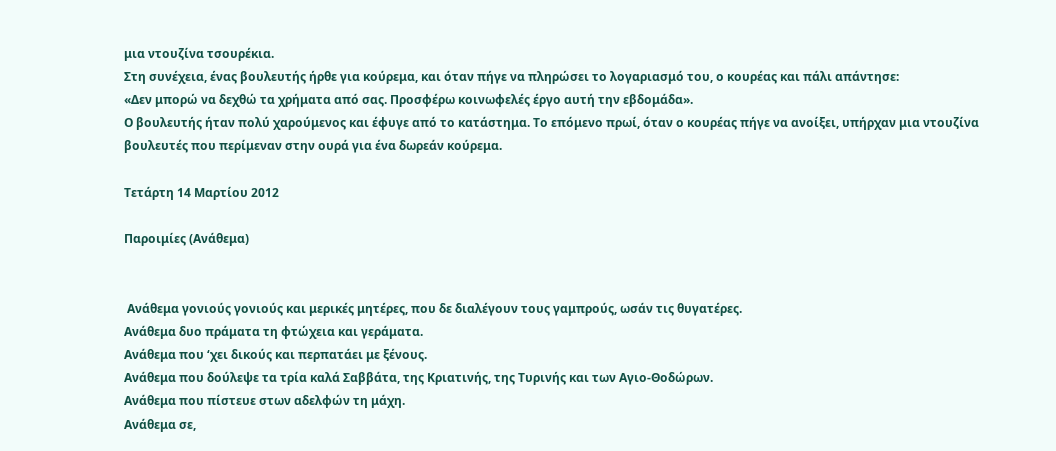μια ντουζίνα τσουρέκια.
Στη συνέχεια, ένας βουλευτής ήρθε για κούρεμα, και όταν πήγε να πληρώσει το λογαριασμό του, ο κουρέας και πάλι απάντησε:
«Δεν μπορώ να δεχθώ τα χρήματα από σας. Προσφέρω κοινωφελές έργο αυτή την εβδομάδα».
Ο βουλευτής ήταν πολύ χαρούμενος και έφυγε από το κατάστημα. Το επόμενο πρωί, όταν ο κουρέας πήγε να ανοίξει, υπήρχαν μια ντουζίνα βουλευτές που περίμεναν στην ουρά για ένα δωρεάν κούρεμα.

Τετάρτη 14 Μαρτίου 2012

Παροιμίες (Ανάθεμα)


 Ανάθεμα γονιούς γονιούς και μερικές μητέρες, που δε διαλέγουν τους γαμπρούς, ωσάν τις θυγατέρες.
Ανάθεμα δυο πράματα τη φτώχεια και γεράματα.
Ανάθεμα που ‘χει δικούς και περπατάει με ξένους.
Ανάθεμα που δούλεψε τα τρία καλά Σαββάτα, της Κριατινής, της Τυρινής και των Αγιο-Θοδώρων.
Ανάθεμα που πίστευε στων αδελφών τη μάχη.
Ανάθεμα σε,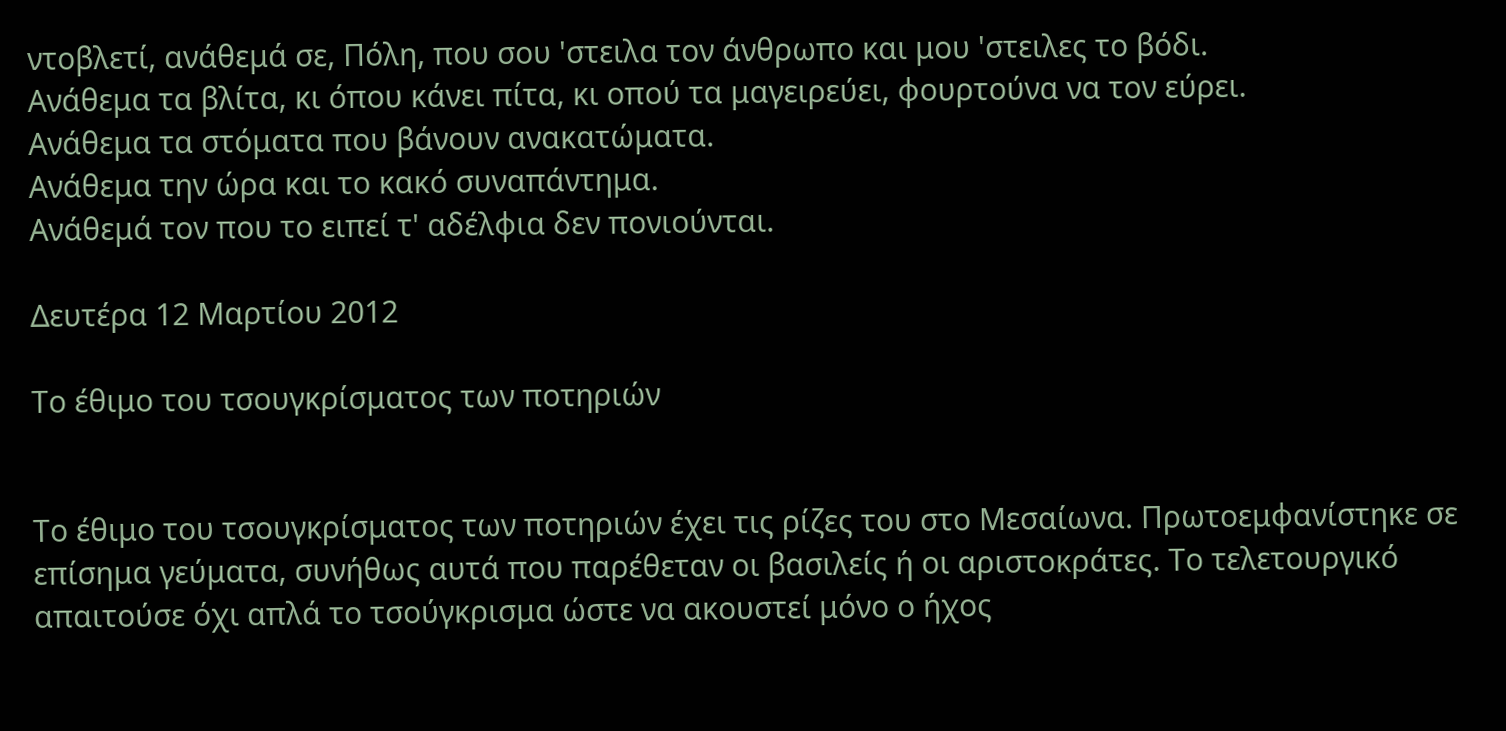ντοβλετί, ανάθεμά σε, Πόλη, που σου 'στειλα τον άνθρωπο και μου 'στειλες το βόδι.
Ανάθεμα τα βλίτα, κι όπου κάνει πίτα, κι οπού τα μαγειρεύει, φουρτούνα να τον εύρει.
Ανάθεμα τα στόματα που βάνουν ανακατώματα.
Ανάθεμα την ώρα και το κακό συναπάντημα.
Ανάθεμά τον που το ειπεί τ' αδέλφια δεν πονιούνται.

Δευτέρα 12 Μαρτίου 2012

Το έθιμο του τσουγκρίσματος των ποτηριών


Το έθιμο του τσουγκρίσματος των ποτηριών έχει τις ρίζες του στο Μεσαίωνα. Πρωτοεμφανίστηκε σε επίσημα γεύματα, συνήθως αυτά που παρέθεταν οι βασιλείς ή οι αριστοκράτες. Το τελετουργικό απαιτούσε όχι απλά το τσούγκρισμα ώστε να ακουστεί μόνο ο ήχος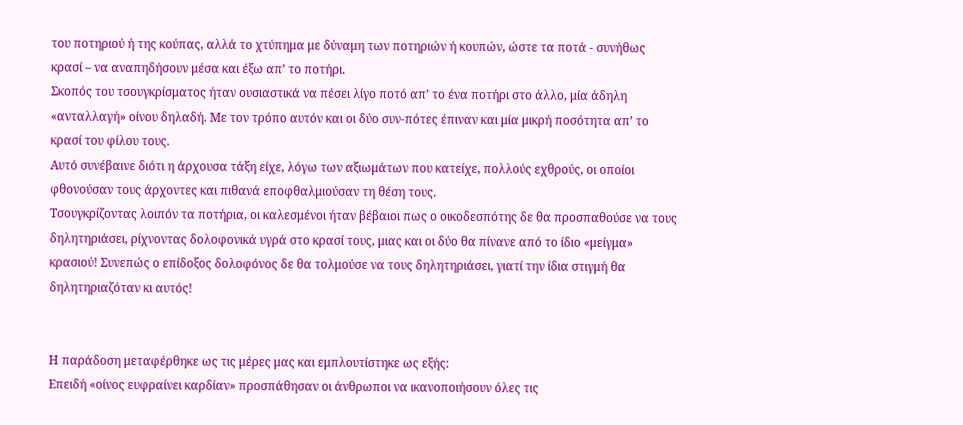του ποτηριού ή της κούπας, αλλά το χτύπημα με δύναμη των ποτηριών ή κουπών, ώστε τα ποτά - συνήθως κρασί – να αναπηδήσουν μέσα και έξω απ’ το ποτήρι.
Σκοπός του τσουγκρίσματος ήταν ουσιαστικά να πέσει λίγο ποτό απ’ το ένα ποτήρι στο άλλο, μία άδηλη «ανταλλαγή» οίνου δηλαδή. Με τον τρόπο αυτόν και οι δύο συν-πότες έπιναν και μία μικρή ποσότητα απ’ το κρασί του φίλου τους.
Αυτό συνέβαινε διότι η άρχουσα τάξη είχε, λόγω των αξιωμάτων που κατείχε, πολλούς εχθρούς, οι οποίοι φθονούσαν τους άρχοντες και πιθανά εποφθαλμιούσαν τη θέση τους.
Τσουγκρίζοντας λοιπόν τα ποτήρια, οι καλεσμένοι ήταν βέβαιοι πως ο οικοδεσπότης δε θα προσπαθούσε να τους δηλητηριάσει, ρίχνοντας δολοφονικά υγρά στο κρασί τους, μιας και οι δύο θα πίνανε από το ίδιο «μείγμα» κρασιού! Συνεπώς ο επίδοξος δολοφόνος δε θα τολμούσε να τους δηλητηριάσει, γιατί την ίδια στιγμή θα δηλητηριαζόταν κι αυτός!


Η παράδοση μεταφέρθηκε ως τις μέρες μας και εμπλουτίστηκε ως εξής:
Επειδή «οίνος ευφραίνει καρδίαν» προσπάθησαν οι άνθρωποι να ικανοποιήσουν όλες τις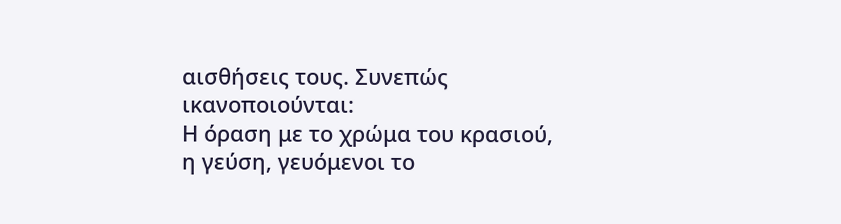αισθήσεις τους. Συνεπώς ικανοποιούνται:
Η όραση με το χρώμα του κρασιού,
η γεύση, γευόμενοι το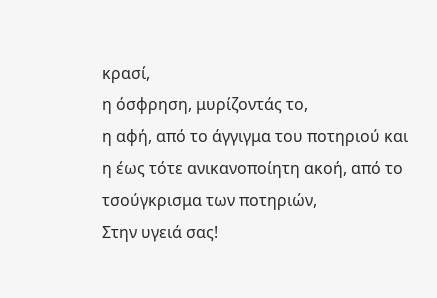κρασί,
η όσφρηση, μυρίζοντάς το,
η αφή, από το άγγιγμα του ποτηριού και
η έως τότε ανικανοποίητη ακοή, από το τσούγκρισμα των ποτηριών,
Στην υγειά σας!